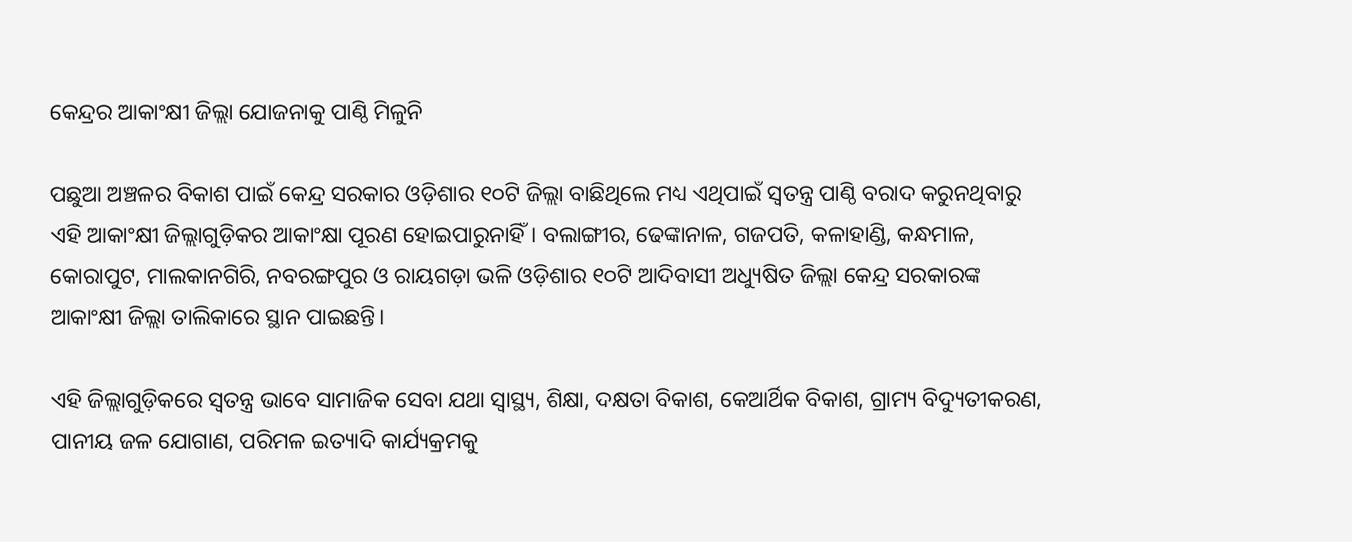କେନ୍ଦ୍ରର ଆକାଂକ୍ଷୀ ଜିଲ୍ଲା ଯୋଜନାକୁ ପାଣ୍ଠି ମିଳୁନି

ପଛୁଆ ଅଞ୍ଚଳର ବିକାଶ ପାଇଁ କେନ୍ଦ୍ର ସରକାର ଓଡ଼ିଶାର ୧୦ଟି ଜିଲ୍ଲା ବାଛିଥିଲେ ମଧ୍ୟ ଏଥିପାଇଁ ସ୍ୱତନ୍ତ୍ର ପାଣ୍ଠି ବରାଦ କରୁନଥିବାରୁ ଏହି ଆକାଂକ୍ଷୀ ଜିଲ୍ଲାଗୁଡ଼ିକର ଆକାଂକ୍ଷା ପୂରଣ ହୋଇପାରୁନାହିଁ। ବଲାଙ୍ଗୀର, ଢେଙ୍କାନାଳ, ଗଜପତି, କଳାହାଣ୍ଡି, କନ୍ଧମାଳ, କୋରାପୁଟ, ମାଲକାନଗିରି, ନବରଙ୍ଗପୁର ଓ ରାୟଗଡ଼ା ଭଳି ଓଡ଼ିଶାର ୧୦ଟି ଆଦିବାସୀ ଅଧ୍ୟୁଷିତ ଜିଲ୍ଲା କେନ୍ଦ୍ର ସରକାରଙ୍କ ଆକାଂକ୍ଷୀ ଜିଲ୍ଲା ତାଲିକାରେ ସ୍ଥାନ ପାଇଛନ୍ତି।

ଏହି ଜିଲ୍ଲାଗୁଡ଼ିକରେ ସ୍ୱତନ୍ତ୍ର ଭାବେ ସାମାଜିକ ସେବା ଯଥା ସ୍ୱାସ୍ଥ୍ୟ, ଶିକ୍ଷା, ଦକ୍ଷତା ବିକାଶ, କେଆର୍ଥିକ ବିକାଶ, ଗ୍ରାମ୍ୟ ବିଦ୍ୟୁତୀକରଣ, ପାନୀୟ ଜଳ ଯୋଗାଣ, ପରିମଳ ଇତ୍ୟାଦି କାର୍ଯ୍ୟକ୍ରମକୁ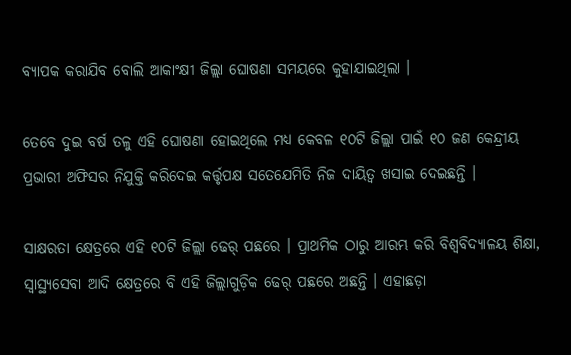ବ୍ୟାପକ କରାଯିବ ବୋଲି ଆକାଂକ୍ଷୀ ଜିଲ୍ଲା ଘୋଷଣା ସମୟରେ କୁହାଯାଇଥିଲା ।

ତେବେ ଦୁଇ ବର୍ଷ ତଳୁ ଏହି ଘୋଷଣା ହୋଇଥିଲେ ମଧ୍ୟ କେବଳ ୧୦ଟି ଜିଲ୍ଲା ପାଇଁ ୧୦ ଜଣ କେନ୍ଦ୍ରୀୟ ପ୍ରଭାରୀ ଅଫିସର ନିଯୁକ୍ତି କରିଦେଇ କର୍ତ୍ତୃପକ୍ଷ ସତେଯେମିତି ନିଜ ଦାୟିତ୍ୱ ଖସାଇ ଦେଇଛନ୍ତି ।

ସାକ୍ଷରତା କ୍ଷେତ୍ରରେ ଏହି ୧୦ଟି ଜିଲ୍ଲା ଢେର୍ ପଛରେ । ପ୍ରାଥମିକ ଠାରୁ ଆରମ୍ଭ କରି ବିଶ୍ୱବିଦ୍ୟାଳୟ ଶିକ୍ଷା, ସ୍ୱାସ୍ଥ୍ୟସେବା ଆଦି କ୍ଷେତ୍ରରେ ବି ଏହି ଜିଲ୍ଲାଗୁଡ଼ିକ ଢେର୍ ପଛରେ ଅଛନ୍ତି । ଏହାଛଡ଼ା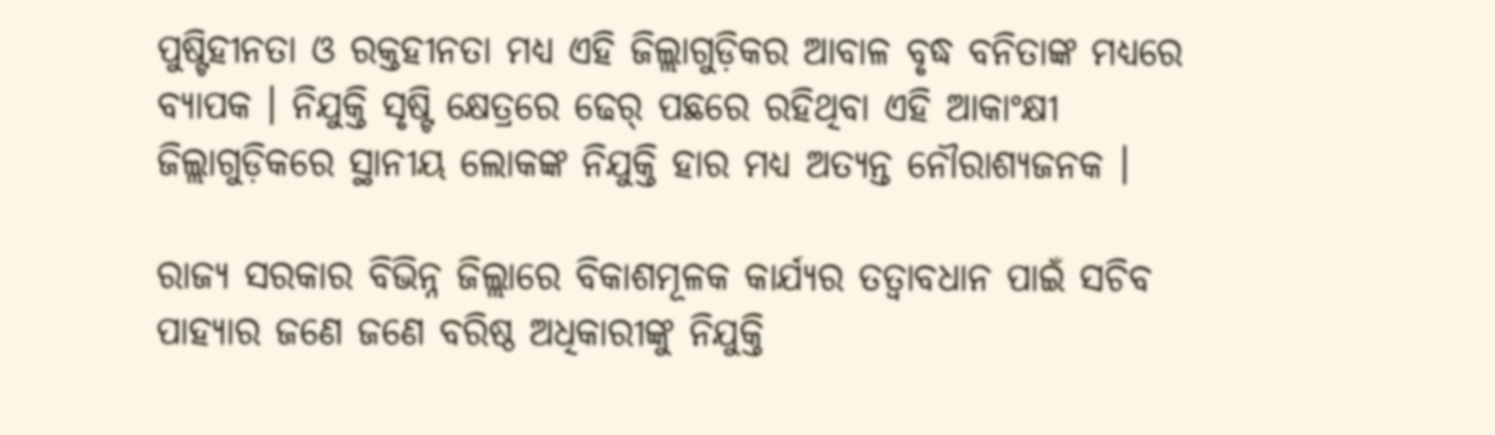ପୁଷ୍ଟିହୀନତା ଓ ରକ୍ତହୀନତା ମଧ୍ୟ ଏହି ଜିଲ୍ଲାଗୁଡ଼ିକର ଆବାଳ ବୃଦ୍ଧ ବନିତାଙ୍କ ମଧ୍ୟରେ ବ୍ୟାପକ । ନିଯୁକ୍ତି ସୃଷ୍ଟି କ୍ଷେତ୍ରରେ ଢେର୍ ପଛରେ ରହିଥିବା ଏହି ଆକାଂକ୍ଷୀ ଜିଲ୍ଲାଗୁଡ଼ିକରେ ସ୍ଥାନୀୟ ଲୋକଙ୍କ ନିଯୁକ୍ତି ହାର ମଧ୍ୟ ଅତ୍ୟନ୍ତ ନୌରାଶ୍ୟଜନକ ।

ରାଜ୍ୟ ସରକାର ବିଭିନ୍ନ ଜିଲ୍ଲାରେ ବିକାଶମୂଳକ କାର୍ଯ୍ୟର ତତ୍ୱାବଧାନ ପାଇଁ ସଚିବ ପାହ୍ୟାର ଜଣେ ଜଣେ ବରିଷ୍ଠ ଅଧିକାରୀଙ୍କୁ ନିଯୁକ୍ତି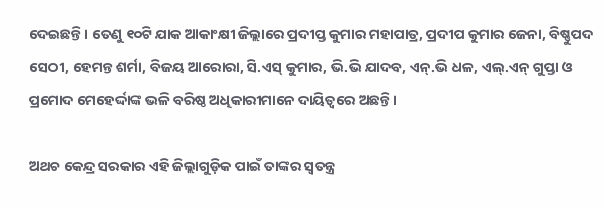ଦେଇଛନ୍ତି । ତେଣୁ ୧୦ଟି ଯାକ ଆକାଂକ୍ଷୀ ଜିଲ୍ଲାରେ ପ୍ରଦୀପ୍ତ କୁମାର ମହାପାତ୍ର, ପ୍ରଦୀପ କୁମାର ଜେନା, ବିଷ୍ଣୁପଦ ସେଠୀ, ହେମନ୍ତ ଶର୍ମା, ବିଜୟ ଆରୋରା, ସି.ଏସ୍ କୁମାର, ଭି.ଭି ଯାଦବ, ଏନ୍.ଭି ଧଳ, ଏଲ୍.ଏନ୍ ଗୁପ୍ତା ଓ ପ୍ରମୋଦ ମେହେର୍ଦ୍ଦାଙ୍କ ଭଳି ବରିଷ୍ଠ ଅଧିକାରୀମାନେ ଦାୟିତ୍ୱରେ ଅଛନ୍ତି ।

ଅଥଚ କେନ୍ଦ୍ର ସରକାର ଏହି ଜିଲ୍ଲାଗୁଡ଼ିକ ପାଇଁ ତାଙ୍କର ସ୍ୱତନ୍ତ୍ର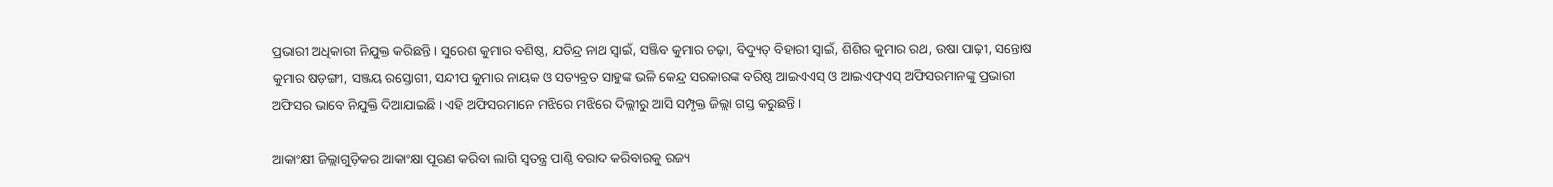ପ୍ରଭାରୀ ଅଧିକାରୀ ନିଯୁକ୍ତ କରିଛନ୍ତି । ସୁରେଶ କୁମାର ବଶିଷ୍ଠ, ଯତିନ୍ଦ୍ର ନାଥ ସ୍ୱାଇଁ, ସଞ୍ଜିବ କୁମାର ଚଢ଼ା, ବିଦ୍ୟୁତ୍ ବିହାରୀ ସ୍ୱାଇଁ, ଶିଶିର କୁମାର ରଥ, ଉଷା ପାଢ଼ୀ, ସନ୍ତୋଷ କୁମାର ଷଡ଼ଙ୍ଗୀ, ସଞ୍ଜୟ ରସ୍ତୋଗୀ, ସନ୍ଦୀପ କୁମାର ନାୟକ ଓ ସତ୍ୟବ୍ରତ ସାହୁଙ୍କ ଭଳି କେନ୍ଦ୍ର ସରକାରଙ୍କ ବରିଷ୍ଠ ଆଇଏଏସ୍ ଓ ଆଇଏଫ୍ଏସ୍ ଅଫିସରମାନଙ୍କୁ ପ୍ରଭାରୀ ଅଫିସର ଭାବେ ନିଯୁକ୍ତି ଦିଆଯାଇଛି । ଏହି ଅଫିସରମାନେ ମଝିରେ ମଝିରେ ଦିଲ୍ଲୀରୁ ଆସି ସମ୍ପୃକ୍ତ ଜିଲ୍ଲା ଗସ୍ତ କରୁଛନ୍ତି ।

ଆକାଂକ୍ଷୀ ଜିଲ୍ଲାଗୁଡ଼ିକର ଆକାଂକ୍ଷା ପୂରଣ କରିବା ଲାଗି ସ୍ୱତନ୍ତ୍ର ପାଣ୍ଠି ବରାଦ କରିବାରକୁ ରଜ୍ୟ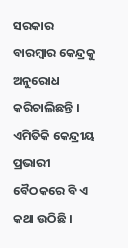ସରକାର ବାରମ୍ବାର କେନ୍ଦ୍ରକୁ ଅନୁରୋଧ କରିଚାଲିଛନ୍ତି । ଏମିତିକି କେନ୍ଦ୍ରୀୟ ପ୍ରଭାରୀ ବୈଠକରେ ବି ଏ କଥା ଉଠିଛି ।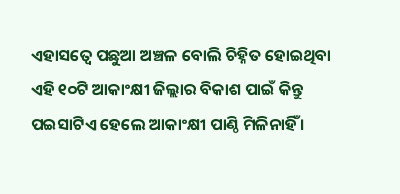ଏହାସତ୍ୱେ ପଛୁଆ ଅଞ୍ଚଳ ବୋଲି ଚିହ୍ନିତ ହୋଇଥିବା ଏହି ୧୦ଟି ଆକାଂକ୍ଷୀ ଜିଲ୍ଲାର ବିକାଶ ପାଇଁ କିନ୍ତୁ ପଇସାଟିଏ ହେଲେ ଆକାଂକ୍ଷୀ ପାଣ୍ଠି ମିଳିନାହିଁ ।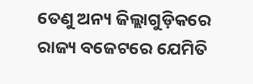ତେଣୁ ଅନ୍ୟ ଜିଲ୍ଲାଗୁଡ଼ିକରେ ରାଜ୍ୟ ବଜେଟରେ ଯେମିତି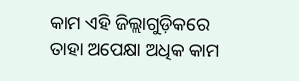କାମ ଏହି ଜିଲ୍ଲାଗୁଡ଼ିକରେ ତାହା ଅପେକ୍ଷା ଅଧିକ କାମ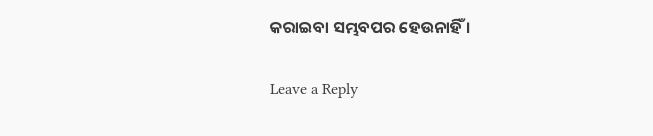କରାଇବା ସମ୍ଭବପର ହେଉନାହିଁ ।

Leave a Reply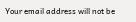Your email address will not be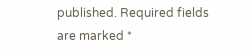published. Required fields are marked *